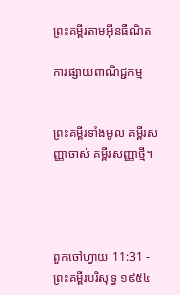ព្រះគម្ពីរតាមអ៊ីនធឺណិត

ការផ្សាយពាណិជ្ជកម្ម


ព្រះគម្ពីរទាំងមូល គម្ពីរសញ្ញាចាស់ គម្ពីរសញ្ញាថ្មី។




ពួកចៅ‌ហ្វាយ 11:31 - ព្រះគម្ពីរបរិសុទ្ធ ១៩៥៤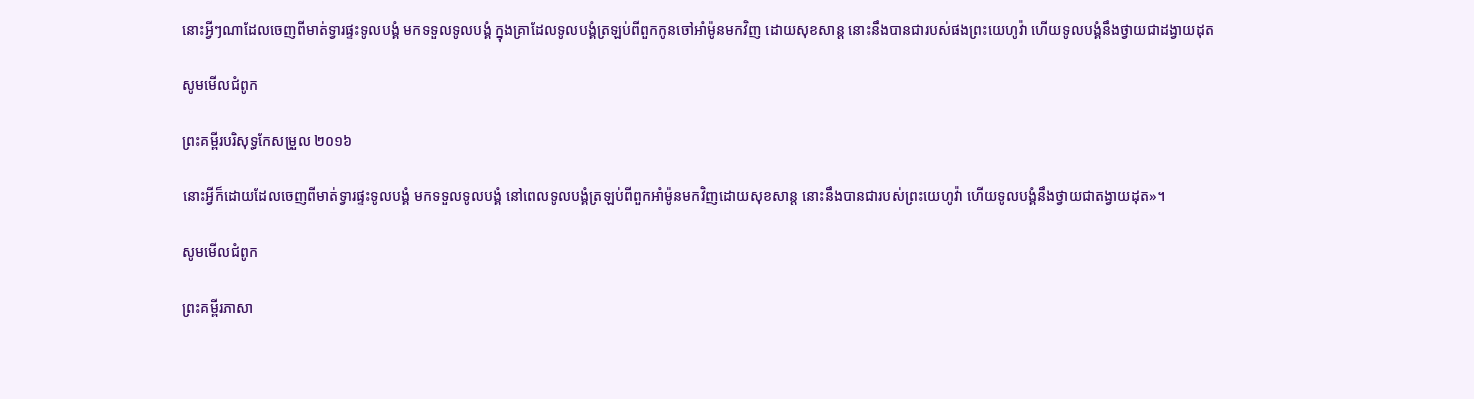នោះអ្វីៗណាដែលចេញពីមាត់ទ្វារផ្ទះទូលបង្គំ មកទទួលទូលបង្គំ ក្នុងគ្រាដែលទូលបង្គំត្រឡប់ពីពួកកូនចៅអាំម៉ូនមកវិញ ដោយសុខ‌សាន្ត នោះនឹងបានជារបស់ផងព្រះ‌យេហូវ៉ា ហើយទូលបង្គំនឹងថ្វាយជាដង្វាយដុត

សូមមើលជំពូក

ព្រះគម្ពីរបរិសុទ្ធកែសម្រួល ២០១៦

នោះអ្វីក៏ដោយដែលចេញពីមាត់ទ្វារផ្ទះទូល‌បង្គំ មកទទួលទូល‌បង្គំ នៅពេលទូល‌បង្គំត្រឡប់ពីពួកអាំម៉ូនមកវិញដោយសុខសាន្ត នោះនឹងបានជារបស់ព្រះ‌យេហូវ៉ា ហើយទូល‌បង្គំនឹងថ្វាយជាតង្វាយដុត»។

សូមមើលជំពូក

ព្រះគម្ពីរភាសា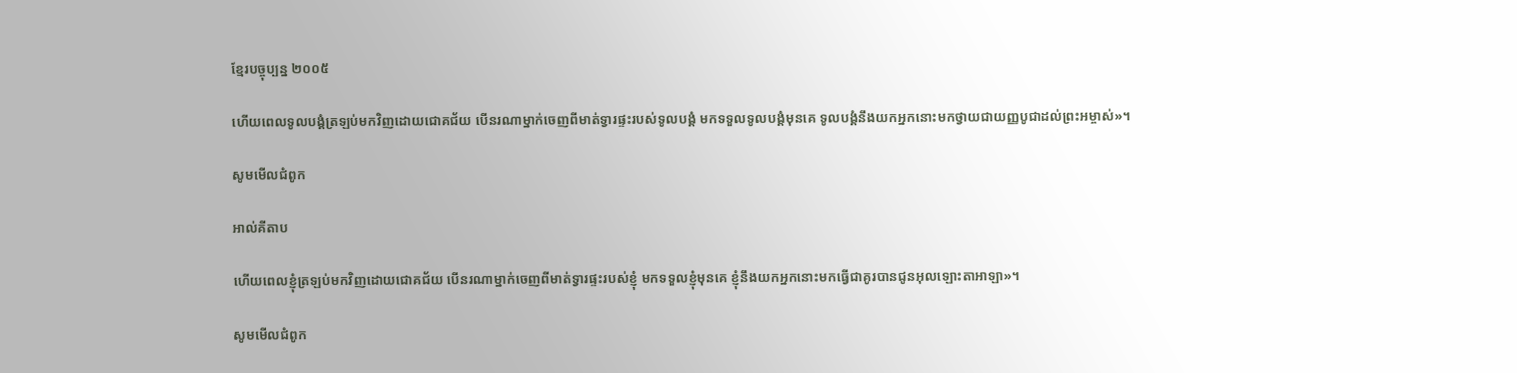ខ្មែរបច្ចុប្បន្ន ២០០៥

ហើយពេលទូលបង្គំត្រឡប់មកវិញដោយជោគជ័យ បើនរណាម្នាក់ចេញពីមាត់ទ្វារផ្ទះរបស់ទូលបង្គំ មកទទួលទូលបង្គំមុនគេ ទូលបង្គំនឹងយកអ្នកនោះមកថ្វាយជាយញ្ញ‌បូជាដល់ព្រះ‌អម្ចាស់»។

សូមមើលជំពូក

អាល់គីតាប

ហើយពេលខ្ញុំត្រឡប់មកវិញដោយជោគជ័យ បើនរណាម្នាក់ចេញពីមាត់ទ្វារផ្ទះរបស់ខ្ញុំ មកទទួលខ្ញុំមុនគេ ខ្ញុំនឹងយកអ្នកនោះមកធ្វើជាគូរបានជូនអុលឡោះ‌តាអាឡា»។

សូមមើលជំពូក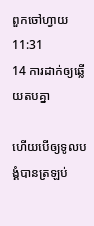ពួកចៅ‌ហ្វាយ 11:31
14 ការដាក់ឲ្យឆ្លើយតបគ្នា

ហើយបើឲ្យទូលបង្គំបានត្រឡប់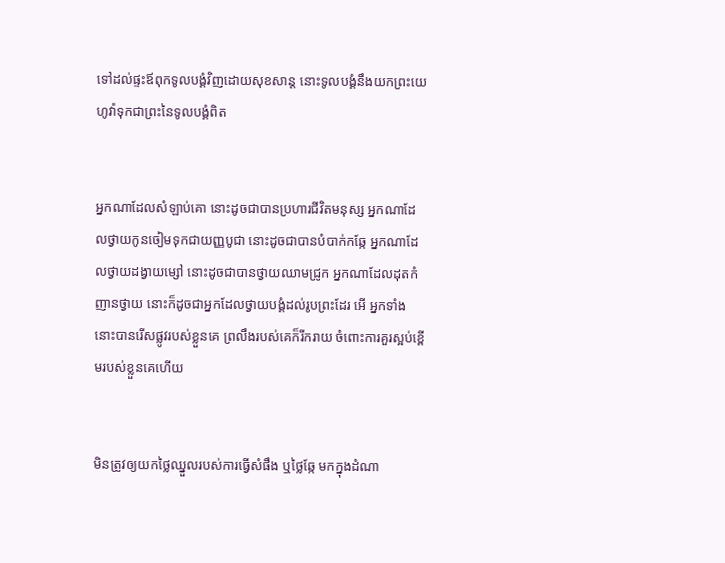ទៅដល់ផ្ទះឪពុកទូលបង្គំវិញដោយសុខ‌សាន្ត នោះទូលបង្គំនឹងយកព្រះ‌យេហូវ៉ាទុកជាព្រះនៃទូលបង្គំពិត


អ្នកណាដែលសំឡាប់គោ នោះដូចជាបានប្រហារជីវិតមនុស្ស អ្នកណាដែលថ្វាយកូនចៀមទុកជាយញ្ញ‌បូជា នោះដូចជាបានបំបាក់កឆ្កែ អ្នកណាដែលថ្វាយដង្វាយម្សៅ នោះដូចជាបានថ្វាយឈាមជ្រូក អ្នកណាដែលដុតកំញានថ្វាយ នោះក៏ដូចជាអ្នកដែលថ្វាយ‌បង្គំដល់រូបព្រះដែរ អើ អ្នកទាំងនោះបានរើសផ្លូវរបស់ខ្លួនគេ ព្រលឹងរបស់គេក៏រីក‌រាយ ចំពោះការគួរស្អប់ខ្ពើមរបស់ខ្លួនគេហើយ


មិនត្រូវឲ្យយកថ្លៃឈ្នួលរបស់ការធ្វើសំផឹង ឬថ្លៃឆ្កែ មកក្នុងដំណា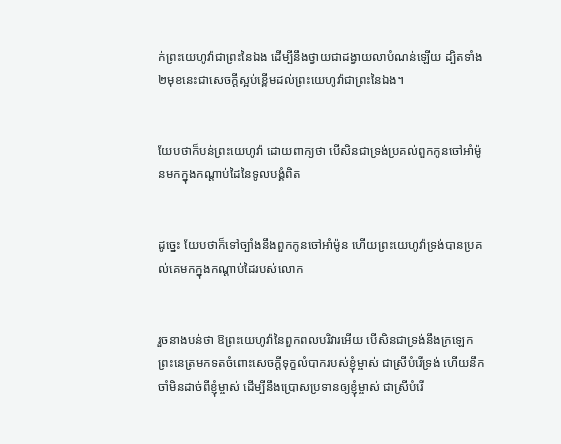ក់ព្រះ‌យេហូវ៉ាជាព្រះនៃឯង ដើម្បីនឹងថ្វាយជាដង្វាយលាបំណន់ឡើយ ដ្បិតទាំង២មុខនេះជាសេចក្ដីស្អប់ខ្ពើមដល់ព្រះ‌យេហូវ៉ាជាព្រះនៃឯង។


យែបថាក៏បន់ព្រះ‌យេហូវ៉ា ដោយពាក្យថា បើសិនជាទ្រង់ប្រគល់ពួកកូនចៅអាំម៉ូនមកក្នុងកណ្តាប់ដៃនៃទូលបង្គំពិត


ដូច្នេះ យែបថាក៏ទៅច្បាំងនឹងពួកកូនចៅអាំម៉ូន ហើយព្រះ‌យេហូវ៉ាទ្រង់បានប្រគល់គេមកក្នុងកណ្តាប់ដៃរបស់លោក


រួចនាងបន់ថា ឱព្រះ‌យេហូវ៉ានៃពួកពល‌បរិវារអើយ បើសិនជាទ្រង់នឹងក្រឡេកព្រះ‌នេត្រមកទតចំពោះសេចក្ដីទុក្ខលំបាករបស់ខ្ញុំម្ចាស់ ជាស្រីបំរើទ្រង់ ហើយនឹកចាំមិនដាច់ពីខ្ញុំម្ចាស់ ដើម្បីនឹងប្រោសប្រទានឲ្យខ្ញុំម្ចាស់ ជាស្រីបំរើ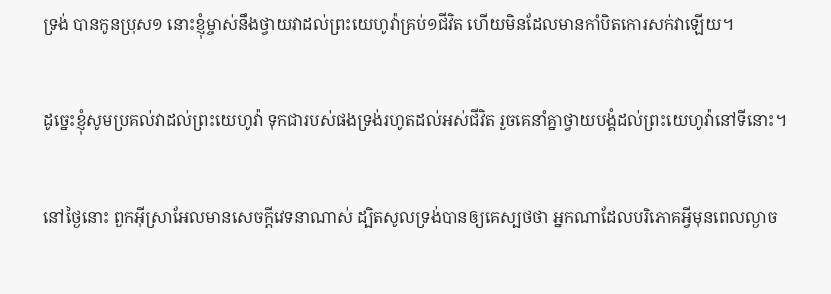ទ្រង់ បានកូនប្រុស១ នោះខ្ញុំម្ចាស់នឹងថ្វាយវាដល់ព្រះ‌យេហូវ៉ាគ្រប់១ជីវិត ហើយមិនដែលមានកាំបិតកោរសក់វាឡើយ។


ដូច្នេះខ្ញុំសូមប្រគល់វាដល់ព្រះ‌យេហូវ៉ា ទុកជារបស់ផងទ្រង់រហូតដល់អស់ជីវិត រួចគេនាំគ្នាថ្វាយ‌បង្គំដល់ព្រះ‌យេហូវ៉ានៅទីនោះ។


នៅថ្ងៃនោះ ពួកអ៊ីស្រាអែលមានសេចក្ដីវេទនាណាស់ ដ្បិតសូលទ្រង់បានឲ្យគេស្បថថា អ្នកណាដែលបរិភោគអ្វីមុនពេលល្ងាច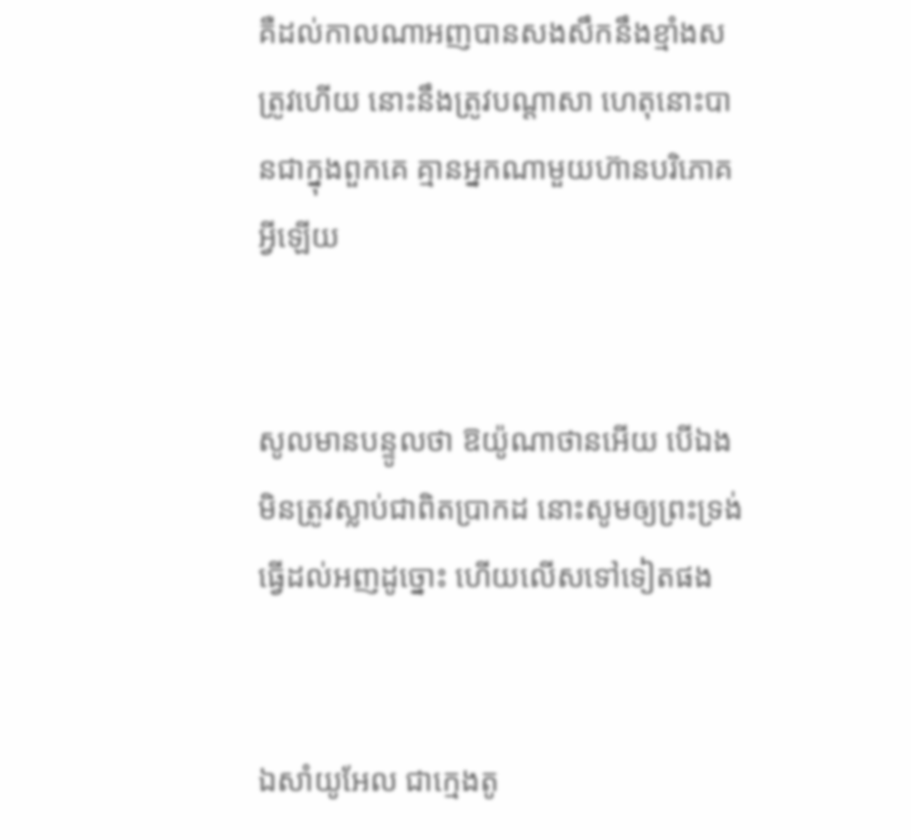គឺដល់កាលណាអញបានសង‌សឹកនឹងខ្មាំងសត្រូវហើយ នោះនឹងត្រូវបណ្តាសា ហេតុនោះបានជាក្នុងពួកគេ គ្មានអ្នកណាមួយហ៊ានបរិភោគអ្វីឡើយ


សូលមានបន្ទូលថា ឱយ៉ូណា‌ថានអើយ បើឯងមិនត្រូវស្លាប់ជាពិតប្រាកដ នោះសូមឲ្យព្រះ‌ទ្រង់ធ្វើដល់អញដូច្នោះ ហើយលើសទៅទៀតផង


ឯសាំយូ‌អែល ជាក្មេងតូ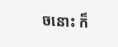ចនោះ ក៏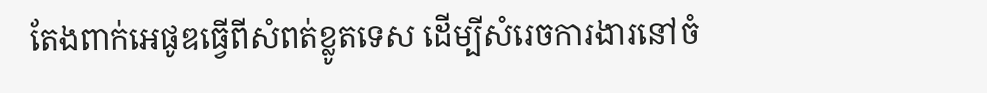តែងពាក់អេផូឌធ្វើពីសំពត់ខ្លូត‌ទេស ដើម្បីសំរេចការ‌ងារនៅចំ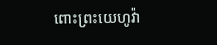ពោះព្រះ‌យេហូវ៉ា